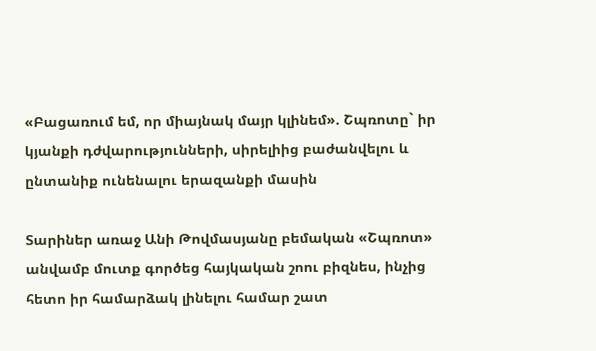«Բացառում եմ, որ միայնակ մայր կլինեմ». Շպռոտը` իր կյանքի դժվարությունների, սիրելիից բաժանվելու և ընտանիք ունենալու երազանքի մասին

Տարիներ առաջ Անի Թովմասյանը բեմական «Շպռոտ» անվամբ մուտք գործեց հայկական շոու բիզնես, ինչից հետո իր համարձակ լինելու համար շատ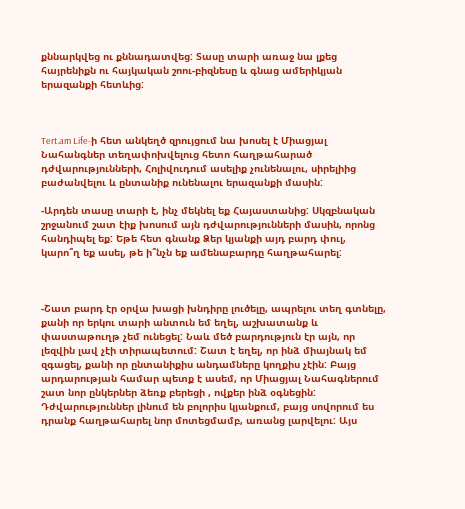քննարկվեց ու քննադատվեց: Տասը տարի առաջ նա լքեց հայրենիքն ու հայկական շոու-բիզնեսը և գնաց ամերիկյան երազանքի հետևից:



Tert.am Life-ի հետ անկեղծ զրույցում նա խոսել է Միացյալ Նահանգներ տեղափոխվելուց հետո հաղթահարած դժվարությունների, Հոլիվուդում ասելիք չունենալու, սիրելիից բաժանվելու և ընտանիք ունենալու երազանքի մասին:

-Արդեն տասը տարի է, ինչ մեկնել եք Հայաստանից: Սկզբնական շրջանում շատ էիք խոսում այն դժվարությունների մասին, որոնց հանդիպել եք: Եթե հետ գնանք Ձեր կյանքի այդ բարդ փուլ, կարո՞ղ եք ասել, թե ի՞նչն եք ամենաբարդը հաղթահարել:



-Շատ բարդ էր օրվա խացի խնդիրը լուծելը, ապրելու տեղ գտնելը, քանի որ երկու տարի անտուն եմ եղել, աշխատանք և փաստաթուղթ չեմ ունեցել: Նաև մեծ բարդություն էր այն, որ լեզվին լավ չէի տիրապետում: Շատ է եղել, որ ինձ միայնակ եմ զգացել, քանի որ ընտանիքիս անդամները կողքիս չէին: Բայց արդարության համար պետք է ասեմ, որ Միացյալ Նահագներում շատ նոր ընկերներ ձեռք բերեցի , ովքեր ինձ օգնեցին: Դժվարություններ լինում են բոլորիս կյանքում, բայց սովորում ես դրանք հաղթահարել նոր մոտեցմամբ, առանց լարվելու: Այս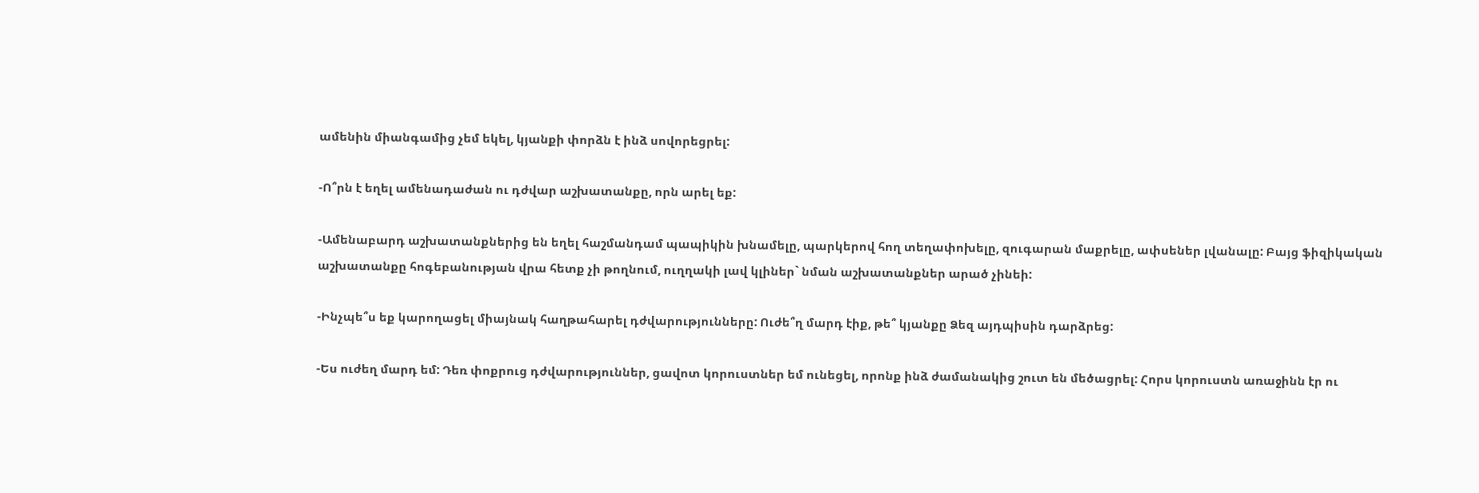ամենին միանգամից չեմ եկել, կյանքի փորձն է ինձ սովորեցրել:

-Ո՞րն է եղել ամենադաժան ու դժվար աշխատանքը, որն արել եք:

-Ամենաբարդ աշխատանքներից են եղել հաշմանդամ պապիկին խնամելը, պարկերով հող տեղափոխելը, զուգարան մաքրելը, ափսեներ լվանալը: Բայց ֆիզիկական աշխատանքը հոգեբանության վրա հետք չի թողնում, ուղղակի լավ կլիներ` նման աշխատանքներ արած չինեի:

-Ինչպե՞ս եք կարողացել միայնակ հաղթահարել դժվարությունները: Ուժե՞ղ մարդ էիք, թե՞ կյանքը Ձեզ այդպիսին դարձրեց:

-Ես ուժեղ մարդ եմ: Դեռ փոքրուց դժվարություններ, ցավոտ կորուստներ եմ ունեցել, որոնք ինձ ժամանակից շուտ են մեծացրել: Հորս կորուստն առաջինն էր ու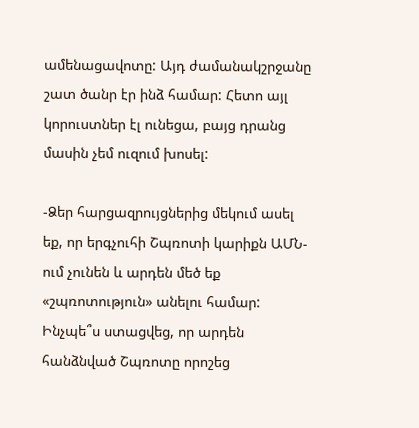ամենացավոտը: Այդ ժամանակշրջանը շատ ծանր էր ինձ համար: Հետո այլ կորուստներ էլ ունեցա, բայց դրանց մասին չեմ ուզում խոսել:

-Ձեր հարցազրույցներից մեկում ասել եք, որ երգչուհի Շպռոտի կարիքն ԱՄՆ-ում չունեն և արդեն մեծ եք «շպռոտություն» անելու համար: Ինչպե՞ս ստացվեց, որ արդեն հանձնված Շպռոտը որոշեց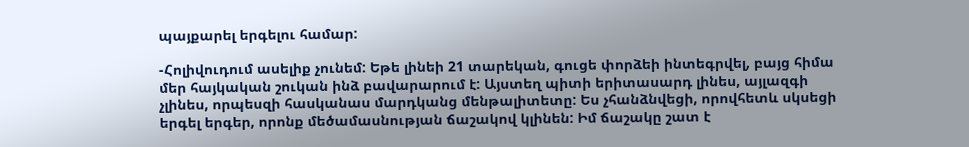պայքարել երգելու համար:

-Հոլիվուդում ասելիք չունեմ: Եթե լինեի 21 տարեկան, գուցե փորձեի ինտեգրվել, բայց հիմա մեր հայկական շուկան ինձ բավարարում է: Այստեղ պիտի երիտասարդ լինես, այլազգի չլինես, որպեսզի հասկանաս մարդկանց մենթալիտետը: Ես չհանձնվեցի, որովհետև սկսեցի երգել երգեր, որոնք մեծամասնության ճաշակով կլինեն: Իմ ճաշակը շատ է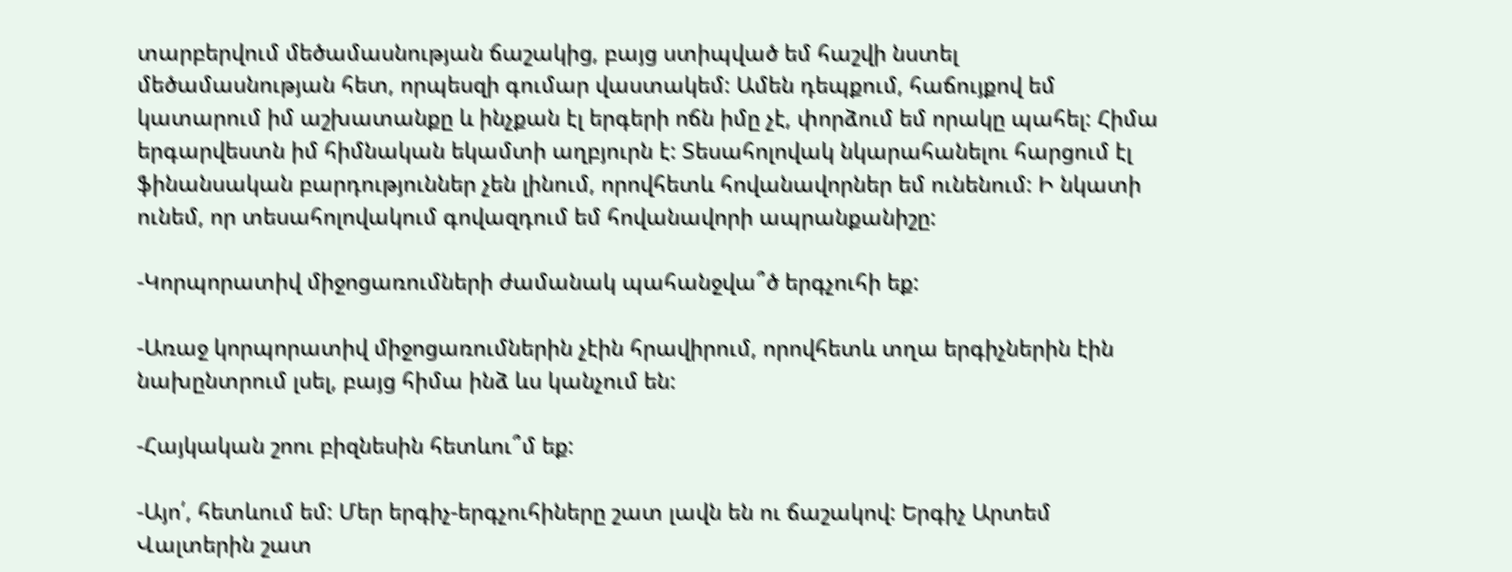տարբերվում մեծամասնության ճաշակից, բայց ստիպված եմ հաշվի նստել մեծամասնության հետ, որպեսզի գումար վաստակեմ: Ամեն դեպքում, հաճույքով եմ կատարում իմ աշխատանքը և ինչքան էլ երգերի ոճն իմը չէ, փորձում եմ որակը պահել: Հիմա երգարվեստն իմ հիմնական եկամտի աղբյուրն է: Տեսահոլովակ նկարահանելու հարցում էլ ֆինանսական բարդություններ չեն լինում, որովհետև հովանավորներ եմ ունենում: Ի նկատի ունեմ, որ տեսահոլովակում գովազդում եմ հովանավորի ապրանքանիշը:

-Կորպորատիվ միջոցառումների ժամանակ պահանջվա՞ծ երգչուհի եք:

-Առաջ կորպորատիվ միջոցառումներին չէին հրավիրում, որովհետև տղա երգիչներին էին նախընտրում լսել, բայց հիմա ինձ ևս կանչում են:

-Հայկական շոու բիզնեսին հետևու՞մ եք:

-Այո՛, հետևում եմ: Մեր երգիչ-երգչուհիները շատ լավն են ու ճաշակով: Երգիչ Արտեմ Վալտերին շատ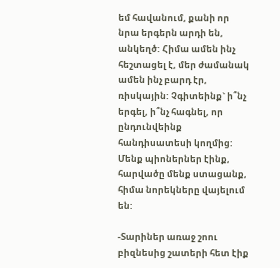եմ հավանում, քանի որ նրա երգերն արդի են, անկեղծ: Հիմա ամեն ինչ հեշտացել է, մեր ժամանակ ամեն ինչ բարդ էր, ռիսկային: Չգիտեինք` ի՞նչ երգել, ի՞նչ հագնել, որ ընդունվեինք հանդիսատեսի կողմից: Մենք պիոներներ էինք, հարվածը մենք ստացանք, հիմա նորեկները վայելում են:

-Տարիներ առաջ շոու բիզնեսից շատերի հետ էիք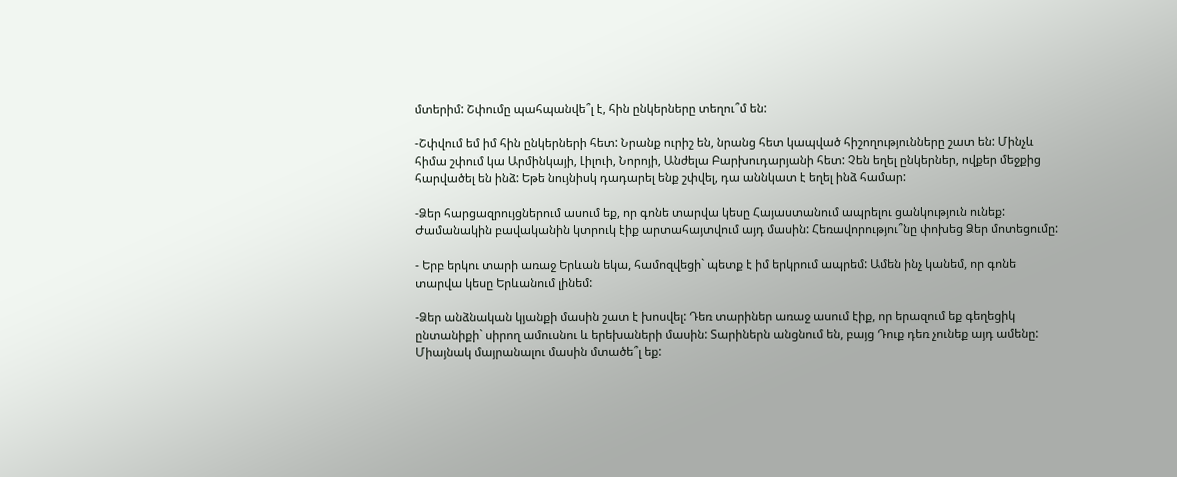մտերիմ: Շփումը պահպանվե՞լ է, հին ընկերները տեղու՞մ են:

-Շփվում եմ իմ հին ընկերների հետ: Նրանք ուրիշ են, նրանց հետ կապված հիշողությունները շատ են: Մինչև հիմա շփում կա Արմինկայի, Լիլուի, Նորոյի, Անժելա Բարխուդարյանի հետ: Չեն եղել ընկերներ, ովքեր մեջքից հարվածել են ինձ: Եթե նույնիսկ դադարել ենք շփվել, դա աննկատ է եղել ինձ համար:

-Ձեր հարցազրույցներում ասում եք, որ գոնե տարվա կեսը Հայաստանում ապրելու ցանկություն ունեք: Ժամանակին բավականին կտրուկ էիք արտահայտվում այդ մասին: Հեռավորությու՞նը փոխեց Ձեր մոտեցումը:

- Երբ երկու տարի առաջ Երևան եկա, համոզվեցի` պետք է իմ երկրում ապրեմ: Ամեն ինչ կանեմ, որ գոնե տարվա կեսը Երևանում լինեմ:

-Ձեր անձնական կյանքի մասին շատ է խոսվել: Դեռ տարիներ առաջ ասում էիք, որ երազում եք գեղեցիկ ընտանիքի` սիրող ամուսնու և երեխաների մասին: Տարիներն անցնում են, բայց Դուք դեռ չունեք այդ ամենը: Միայնակ մայրանալու մասին մտածե՞լ եք: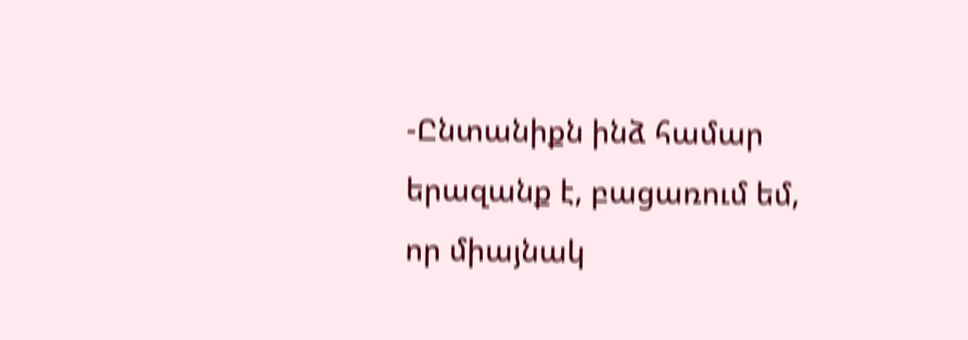-Ընտանիքն ինձ համար երազանք է, բացառում եմ, որ միայնակ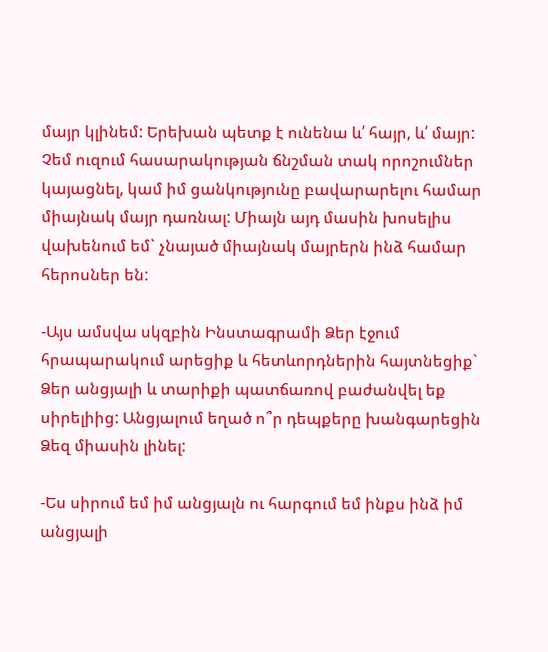մայր կլինեմ: Երեխան պետք է ունենա և՛ հայր, և՛ մայր: Չեմ ուզում հասարակության ճնշման տակ որոշումներ կայացնել, կամ իմ ցանկությունը բավարարելու համար միայնակ մայր դառնալ: Միայն այդ մասին խոսելիս վախենում եմ` չնայած միայնակ մայրերն ինձ համար հերոսներ են:

-Այս ամսվա սկզբին Ինստագրամի Ձեր էջում հրապարակում արեցիք և հետևորդներին հայտնեցիք` Ձեր անցյալի և տարիքի պատճառով բաժանվել եք սիրելիից: Անցյալում եղած ո՞ր դեպքերը խանգարեցին Ձեզ միասին լինել:

-Ես սիրում եմ իմ անցյալն ու հարգում եմ ինքս ինձ իմ անցյալի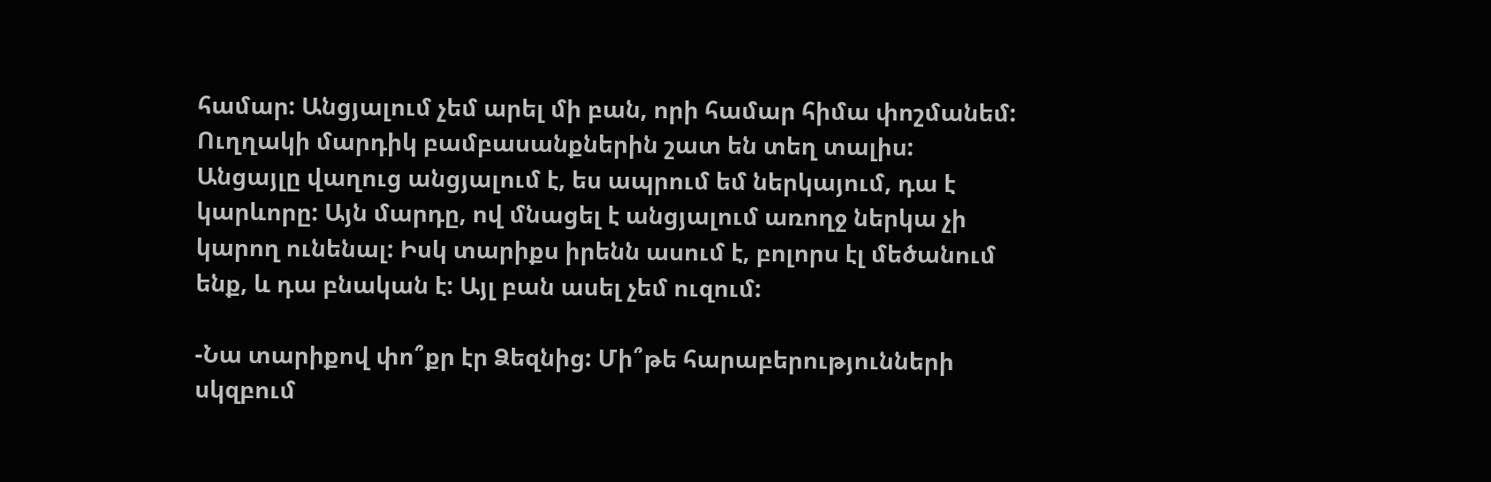համար: Անցյալում չեմ արել մի բան, որի համար հիմա փոշմանեմ: Ուղղակի մարդիկ բամբասանքներին շատ են տեղ տալիս: Անցայլը վաղուց անցյալում է, ես ապրում եմ ներկայում, դա է կարևորը: Այն մարդը, ով մնացել է անցյալում առողջ ներկա չի կարող ունենալ: Իսկ տարիքս իրենն ասում է, բոլորս էլ մեծանում ենք, և դա բնական է: Այլ բան ասել չեմ ուզում:

-Նա տարիքով փո՞քր էր Ձեզնից: Մի՞թե հարաբերությունների սկզբում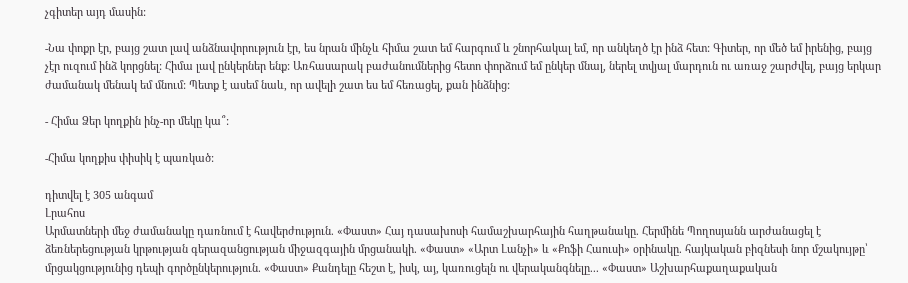չգիտեր այդ մասին:

-Նա փոքր էր, բայց շատ լավ անձնավորություն էր, ես նրան մինչև հիմա շատ եմ հարգում և շնորհակալ եմ, որ անկեղծ էր ինձ հետ: Գիտեր, որ մեծ եմ իրենից, բայց չէր ուզում ինձ կորցնել: Հիմա լավ ընկերներ ենք: Առհասարակ բաժանումներից հետո փորձում եմ ընկեր մնալ, ներել տվյալ մարդուն ու առաջ շարժվել, բայց երկար ժամանակ մենակ եմ մնում: Պետք է ասեմ նաև, որ ավելի շատ ես եմ հեռացել, քան ինձնից:

- Հիմա Ձեր կողքին ինչ-որ մեկը կա՞:

-Հիմա կողքիս փիսիկ է պառկած:

դիտվել է 305 անգամ
Լրահոս
Արմատների մեջ ժամանակը դառնում է հավերժություն. «Փաստ» Հայ դասախոսի համաշխարհային հաղթանակը. Հերմինե Պողոսյանն արժանացել է ձեռներեցության կրթության գերազանցության միջազգային մրցանակի. «Փաստ» «Արտ Լանչի» և «Քոֆի Հաուսի» օրինակը. հայկական բիզնեսի նոր մշակույթը՝ մրցակցությունից դեպի գործընկերություն. «Փաստ» Քանդելը հեշտ է, իսկ, այ, կառուցելն ու վերականգնելը... «Փաստ» Աշխարհաքաղաքական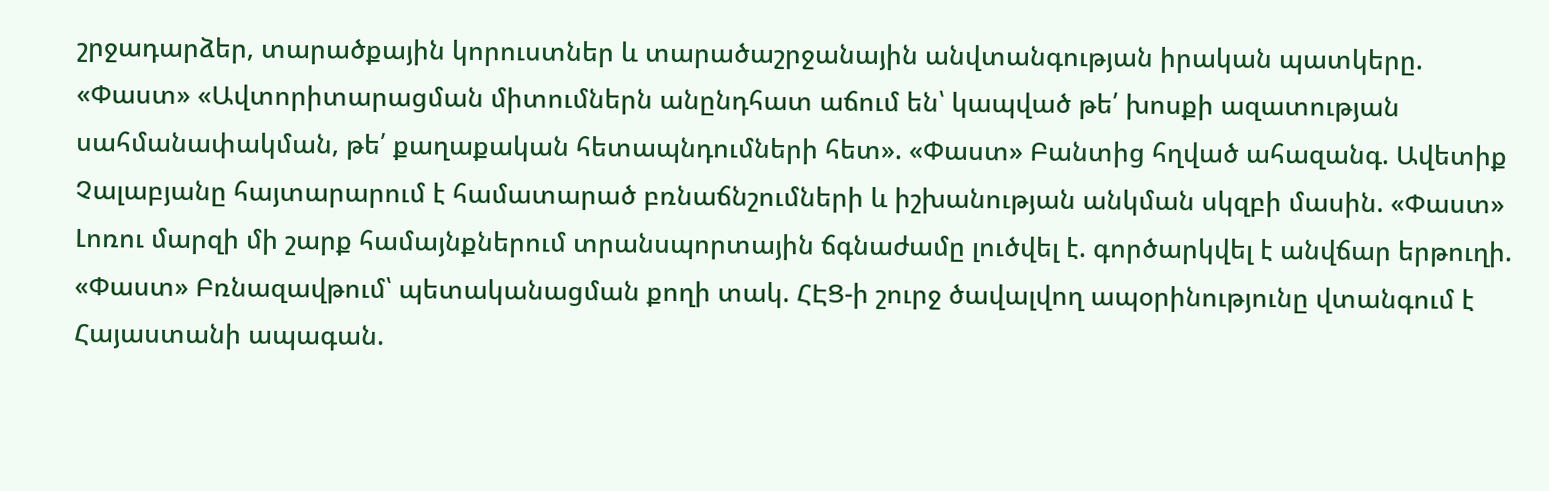շրջադարձեր, տարածքային կորուստներ և տարածաշրջանային անվտանգության իրական պատկերը. «Փաստ» «Ավտորիտարացման միտումներն անընդհատ աճում են՝ կապված թե՛ խոսքի ազատության սահմանափակման, թե՛ քաղաքական հետապնդումների հետ». «Փաստ» Բանտից հղված ահազանգ. Ավետիք Չալաբյանը հայտարարում է համատարած բռնաճնշումների և իշխանության անկման սկզբի մասին. «Փաստ» Լոռու մարզի մի շարք համայնքներում տրանսպորտային ճգնաժամը լուծվել է. գործարկվել է անվճար երթուղի. «Փաստ» Բռնազավթում՝ պետականացման քողի տակ. ՀԷՑ-ի շուրջ ծավալվող ապօրինությունը վտանգում է Հայաստանի ապագան.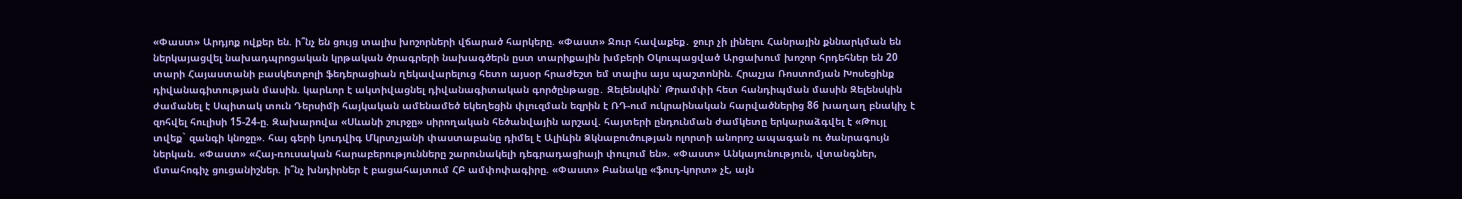«Փաստ» Արդյոք ովքեր են. ի՞նչ են ցույց տալիս խոշորների վճարած հարկերը. «Փաստ» Ջուր հավաքեք․ ջուր չի լինելու Հանրային քննարկման են ներկայացվել նախադպրոցական կրթական ծրագրերի նախագծերն ըստ տարիքային խմբերի Օկուպացված Արցախում խոշոր հրդեհներ են 20 տարի Հայաստանի բասկետբոլի ֆեդերացիան ղեկավարելուց հետո այսօր հրաժեշտ եմ տալիս այս պաշտոնին. Հրաչյա Ռոստոմյան Խոսեցինք դիվանագիտության մասին. կարևոր է ակտիվացնել դիվանագիտական գործընթացը․ Զելենսկին՝ Թրամփի հետ հանդիպման մասին Զելենսկին ժամանել է Սպիտակ տուն Դերսիմի հայկական ամենամեծ եկեղեցին փլուզման եզրին է ՌԴ-ում ուկրաինական հարվածներից 86 խաղաղ բնակիչ է զոհվել հուլիսի 15-24-ը. Զախարովա «Սևանի շուրջը» սիրողական հեծանվային արշավ. հայտերի ընդունման ժամկետը երկարաձգվել է «Թույլ տվեք` զանգի կնոջը». հայ գերի Լյուդվիգ Մկրտչյանի փաստաբանը դիմել է Ալիևին Ձկնաբուծության ոլորտի անորոշ ապագան ու ծանրագույն ներկան. «Փաստ» «Հայ-ռուսական հարաբերությունները շարունակելի դեգրադացիայի փուլում են». «Փաստ» Անկայունություն, վտանգներ, մտահոգիչ ցուցանիշներ. ի՞նչ խնդիրներ է բացահայտում ՀԲ ամփոփագիրը. «Փաստ» Բանակը «ֆուդ-կորտ» չէ, այն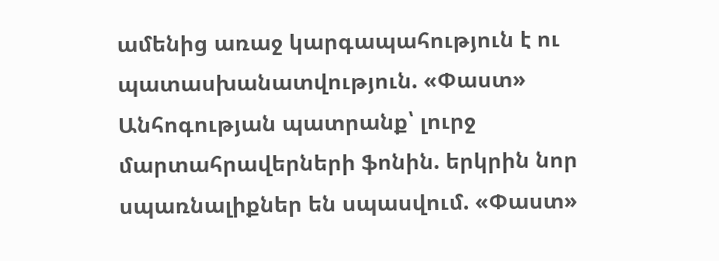ամենից առաջ կարգապահություն է ու պատասխանատվություն. «Փաստ» Անհոգության պատրանք՝ լուրջ մարտահրավերների ֆոնին. երկրին նոր սպառնալիքներ են սպասվում. «Փաստ»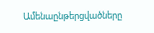Ամենաընթերցվածները